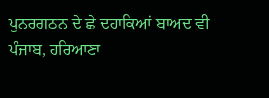ਪੁਨਰਗਠਨ ਦੇ ਛੇ ਦਹਾਕਿਆਂ ਬਾਅਦ ਵੀ ਪੰਜਾਬ, ਹਰਿਆਣਾ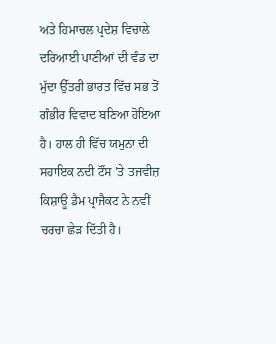ਅਤੇ ਹਿਮਾਚਲ ਪ੍ਰਦੇਸ਼ ਵਿਚਾਲੇ ਦਰਿਆਈ ਪਾਣੀਆਂ ਦੀ ਵੰਡ ਦਾ ਮੁੱਦਾ ਉੱਤਰੀ ਭਾਰਤ ਵਿੱਚ ਸਭ ਤੋਂ ਗੰਭੀਰ ਵਿਵਾਦ ਬਣਿਆ ਹੋਇਆ ਹੈ। ਹਾਲ ਹੀ ਵਿੱਚ ਯਮੁਨਾ ਦੀ ਸਹਾਇਕ ਨਦੀ ਟੌਂਸ ’ਤੇ ਤਜਵੀਜ਼ ਕਿਸ਼ਾਊ ਡੈਮ ਪ੍ਰਾਜੈਕਟ ਨੇ ਨਵੀਂ ਚਰਚਾ ਛੇੜ ਦਿੱਤੀ ਹੈ।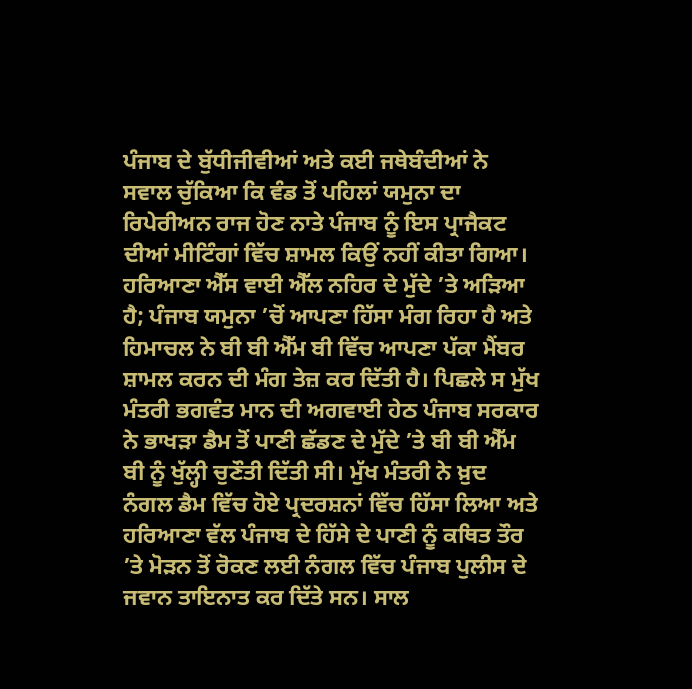ਪੰਜਾਬ ਦੇ ਬੁੱਧੀਜੀਵੀਆਂ ਅਤੇ ਕਈ ਜਥੇਬੰਦੀਆਂ ਨੇ ਸਵਾਲ ਚੁੱਕਿਆ ਕਿ ਵੰਡ ਤੋਂ ਪਹਿਲਾਂ ਯਮੁਨਾ ਦਾ ਰਿਪੇਰੀਅਨ ਰਾਜ ਹੋਣ ਨਾਤੇ ਪੰਜਾਬ ਨੂੰ ਇਸ ਪ੍ਰਾਜੈਕਟ ਦੀਆਂ ਮੀਟਿੰਗਾਂ ਵਿੱਚ ਸ਼ਾਮਲ ਕਿਉਂ ਨਹੀਂ ਕੀਤਾ ਗਿਆ। ਹਰਿਆਣਾ ਐੱਸ ਵਾਈ ਐੱਲ ਨਹਿਰ ਦੇ ਮੁੱਦੇ ’ਤੇ ਅੜਿਆ ਹੈ; ਪੰਜਾਬ ਯਮੁਨਾ ’ਚੋਂ ਆਪਣਾ ਹਿੱਸਾ ਮੰਗ ਰਿਹਾ ਹੈ ਅਤੇ ਹਿਮਾਚਲ ਨੇ ਬੀ ਬੀ ਐੱਮ ਬੀ ਵਿੱਚ ਆਪਣਾ ਪੱਕਾ ਮੈਂਬਰ ਸ਼ਾਮਲ ਕਰਨ ਦੀ ਮੰਗ ਤੇਜ਼ ਕਰ ਦਿੱਤੀ ਹੈ। ਪਿਛਲੇ ਸ ਮੁੱਖ ਮੰਤਰੀ ਭਗਵੰਤ ਮਾਨ ਦੀ ਅਗਵਾਈ ਹੇਠ ਪੰਜਾਬ ਸਰਕਾਰ ਨੇ ਭਾਖੜਾ ਡੈਮ ਤੋਂ ਪਾਣੀ ਛੱਡਣ ਦੇ ਮੁੱਦੇ ’ਤੇ ਬੀ ਬੀ ਐੱਮ ਬੀ ਨੂੰ ਖੁੱਲ੍ਹੀ ਚੁਣੌਤੀ ਦਿੱਤੀ ਸੀ। ਮੁੱਖ ਮੰਤਰੀ ਨੇ ਖ਼ੁਦ ਨੰਗਲ ਡੈਮ ਵਿੱਚ ਹੋਏ ਪ੍ਰਦਰਸ਼ਨਾਂ ਵਿੱਚ ਹਿੱਸਾ ਲਿਆ ਅਤੇ ਹਰਿਆਣਾ ਵੱਲ ਪੰਜਾਬ ਦੇ ਹਿੱਸੇ ਦੇ ਪਾਣੀ ਨੂੰ ਕਥਿਤ ਤੌਰ ’ਤੇ ਮੋੜਨ ਤੋਂ ਰੋਕਣ ਲਈ ਨੰਗਲ ਵਿੱਚ ਪੰਜਾਬ ਪੁਲੀਸ ਦੇ ਜਵਾਨ ਤਾਇਨਾਤ ਕਰ ਦਿੱਤੇ ਸਨ। ਸਾਲ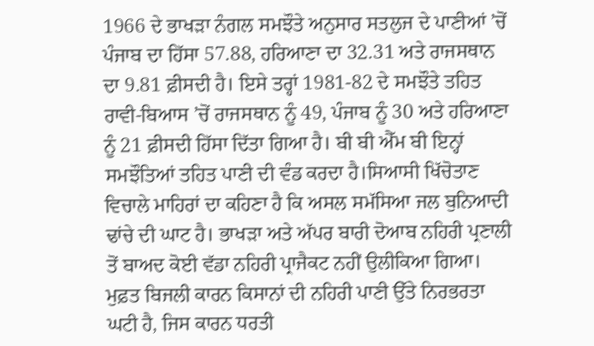1966 ਦੇ ਭਾਖੜਾ ਨੰਗਲ ਸਮਝੌਤੇ ਅਨੁਸਾਰ ਸਤਲੁਜ ਦੇ ਪਾਣੀਆਂ ’ਚੋਂ ਪੰਜਾਬ ਦਾ ਹਿੱਸਾ 57.88, ਹਰਿਆਣਾ ਦਾ 32.31 ਅਤੇ ਰਾਜਸਥਾਨ ਦਾ 9.81 ਫ਼ੀਸਦੀ ਹੈ। ਇਸੇ ਤਰ੍ਹਾਂ 1981-82 ਦੇ ਸਮਝੌਤੇ ਤਹਿਤ ਰਾਵੀ-ਬਿਆਸ ’ਚੋਂ ਰਾਜਸਥਾਨ ਨੂੰ 49, ਪੰਜਾਬ ਨੂੰ 30 ਅਤੇ ਹਰਿਆਣਾ ਨੂੰ 21 ਫ਼ੀਸਦੀ ਹਿੱਸਾ ਦਿੱਤਾ ਗਿਆ ਹੈ। ਬੀ ਬੀ ਐੱਮ ਬੀ ਇਨ੍ਹਾਂ ਸਮਝੌਤਿਆਂ ਤਹਿਤ ਪਾਣੀ ਦੀ ਵੰਡ ਕਰਦਾ ਹੈ।ਸਿਆਸੀ ਖਿੱਚੋਤਾਣ ਵਿਚਾਲੇ ਮਾਹਿਰਾਂ ਦਾ ਕਹਿਣਾ ਹੈ ਕਿ ਅਸਲ ਸਮੱਸਿਆ ਜਲ ਬੁਨਿਆਦੀ ਢਾਂਚੇ ਦੀ ਘਾਟ ਹੈ। ਭਾਖੜਾ ਅਤੇ ਅੱਪਰ ਬਾਰੀ ਦੋਆਬ ਨਹਿਰੀ ਪ੍ਰਣਾਲੀ ਤੋਂ ਬਾਅਦ ਕੋਈ ਵੱਡਾ ਨਹਿਰੀ ਪ੍ਰਾਜੈਕਟ ਨਹੀਂ ਉਲੀਕਿਆ ਗਿਆ। ਮੁਫ਼ਤ ਬਿਜਲੀ ਕਾਰਨ ਕਿਸਾਨਾਂ ਦੀ ਨਹਿਰੀ ਪਾਣੀ ਉੱਤੇ ਨਿਰਭਰਤਾ ਘਟੀ ਹੈ, ਜਿਸ ਕਾਰਨ ਧਰਤੀ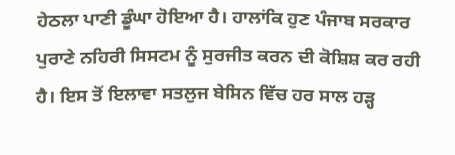ਹੇਠਲਾ ਪਾਣੀ ਡੂੰਘਾ ਹੋਇਆ ਹੈ। ਹਾਲਾਂਕਿ ਹੁਣ ਪੰਜਾਬ ਸਰਕਾਰ ਪੁਰਾਣੇ ਨਹਿਰੀ ਸਿਸਟਮ ਨੂੰ ਸੁਰਜੀਤ ਕਰਨ ਦੀ ਕੋਸ਼ਿਸ਼ ਕਰ ਰਹੀ ਹੈ। ਇਸ ਤੋਂ ਇਲਾਵਾ ਸਤਲੁਜ ਬੇਸਿਨ ਵਿੱਚ ਹਰ ਸਾਲ ਹੜ੍ਹ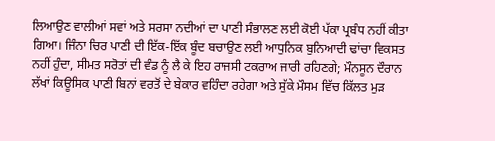ਲਿਆਉਣ ਵਾਲੀਆਂ ਸਵਾਂ ਅਤੇ ਸਰਸਾ ਨਦੀਆਂ ਦਾ ਪਾਣੀ ਸੰਭਾਲਣ ਲਈ ਕੋਈ ਪੱਕਾ ਪ੍ਰਬੰਧ ਨਹੀਂ ਕੀਤਾ ਗਿਆ। ਜਿੰਨਾ ਚਿਰ ਪਾਣੀ ਦੀ ਇੱਕ-ਇੱਕ ਬੂੰਦ ਬਚਾਉਣ ਲਈ ਆਧੁਨਿਕ ਬੁਨਿਆਦੀ ਢਾਂਚਾ ਵਿਕਸਤ ਨਹੀਂ ਹੁੰਦਾ, ਸੀਮਤ ਸਰੋਤਾਂ ਦੀ ਵੰਡ ਨੂੰ ਲੈ ਕੇ ਇਹ ਰਾਜਸੀ ਟਕਰਾਅ ਜਾਰੀ ਰਹਿਣਗੇ; ਮੌਨਸੂਨ ਦੌਰਾਨ ਲੱਖਾਂ ਕਿਊਸਿਕ ਪਾਣੀ ਬਿਨਾਂ ਵਰਤੋਂ ਦੇ ਬੇਕਾਰ ਵਹਿੰਦਾ ਰਹੇਗਾ ਅਤੇ ਸੁੱਕੇ ਮੌਸਮ ਵਿੱਚ ਕਿੱਲਤ ਮੁੜ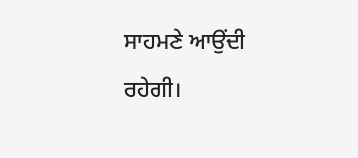ਸਾਹਮਣੇ ਆਉਂਦੀ ਰਹੇਗੀ।